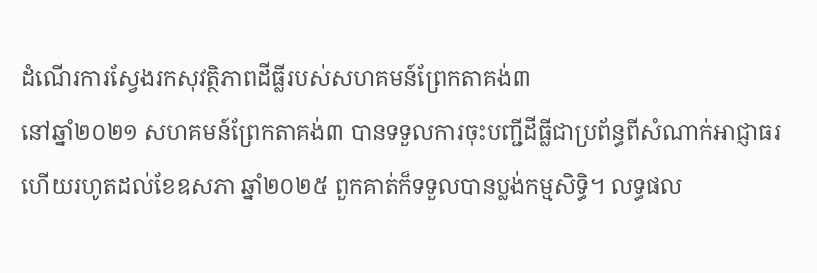ដំណើរការស្វែងរកសុវត្ថិភាពដីធ្លីរបស់សហគមន៍ព្រែកតាគង់៣
នៅឆ្នាំ២០២១ សហគមន៍ព្រែកតាគង់៣ បានទទួលការចុះបញ្ជីដីធ្លីជាប្រព័ន្ធពីសំណាក់អាជ្ញាធរ ហើយរហូតដល់ខែឧសភា ឆ្នាំ២០២៥ ពួកគាត់ក៏ទទួលបានប្លង់កម្មសិទ្ធិ។ លទ្ធផល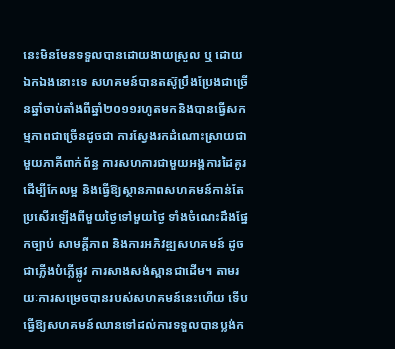នេះមិនមែនទទួលបានដោយងាយស្រួល ឬ ដោយឯកឯងនោះទេ សហគមន៍បានតស៊ូប្រឹងប្រែងជាច្រើនឆ្នាំចាប់តាំងពីឆ្នាំ២០១១រហូតមកនិងបានធ្វើសកម្មភាពជាច្រើនដូចជា ការស្វែងរកដំណោះស្រាយជាមួយភាគីពាក់ព័ន្ធ ការសហការជាមួយអង្គការដៃគូរដើម្បីកែលម្អ និងធ្វើឱ្យស្ថានភាពសហគមន៍កាន់តែប្រសើរឡើងពីមួយថ្ងៃទៅមួយថ្ងៃ ទាំងចំណេះដឹងផ្នែកច្បាប់ សាមគ្គីភាព និងការអភិវឌ្ឍសហគមន៍ ដូចជាភ្លើងបំភ្លើផ្លូវ ការសាងសង់ស្ពានជាដើម។ តាមរយៈការសម្រេចបានរបស់សហគមន៍នេះហើយ ទើបធ្វើឱ្យសហគមន៍ឈានទៅដល់ការទទួលបានប្លង់ក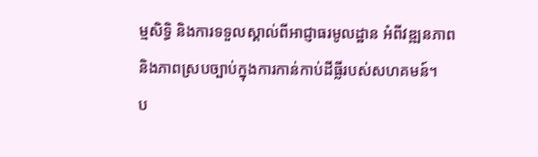ម្មសិទ្ធិ និងការទទួលស្គាល់ពីអាជ្ញាធរមូលដ្ឋាន អំពីវឌ្ឍនភាពនិងភាពស្របច្បាប់ក្នុងការកាន់កាប់ដីធ្លីរបស់សហគមន៍។
ប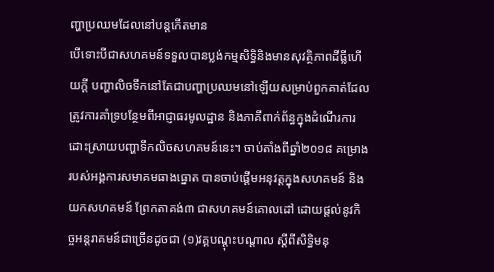ញ្ហាប្រឈមដែលនៅបន្តកើតមាន
បើទោះបីជាសហគមន៍ទទួលបានប្លង់កម្មសិទ្ធិនិងមានសុវត្ថិភាពដីធ្លីហើយក្ដី បញ្ហាលិចទឹកនៅតែជាបញ្ហាប្រឈមនៅឡើយសម្រាប់ពួកគាត់ដែលត្រូវការគាំទ្របន្ថែមពីអាជ្ញាធរមូលដ្ឋាន និងភាគីពាក់ព័ន្ធក្នុងដំណើរការដោះស្រាយបញ្ហាទឹកលិចសហគមន៍នេះ។ ចាប់តាំងពីឆ្នាំ២០១៨ គម្រោងរបស់អង្គការសមាគមធាងធ្នោត បានចាប់ផ្ដើមអនុវត្តក្នុងសហគមន៍ និងយកសហគមន៍ ព្រែកតាគង់៣ ជាសហគមន៍គោលដៅ ដោយផ្តល់នូវកិច្ចអន្ដរាគមន៍ជាច្រើនដូចជា (១)វគ្គបណ្ដុះបណ្តាល ស្ដីពីសិទ្ធិមនុ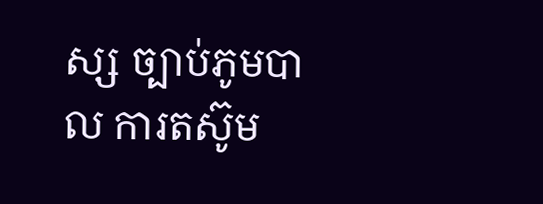ស្ស ច្បាប់ភូមបាល ការតស៊ូម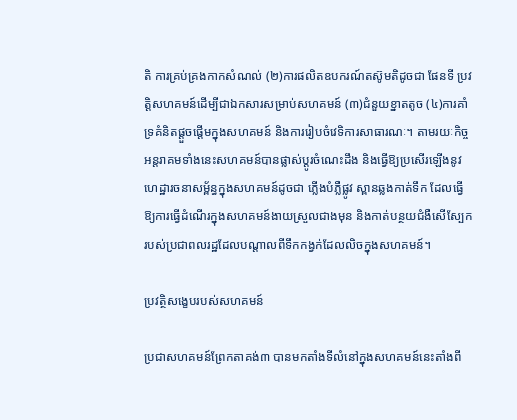តិ ការគ្រប់គ្រងកាកសំណល់ (២)ការផលិតឧបករណ៍តស៊ូមតិដូចជា ផែនទី ប្រវត្តិសហគមន៍ដើម្បីជាឯកសារសម្រាប់សហគមន៍ (៣)ជំនួយខ្នាតតូច (៤)ការគាំទ្រគំនិតផ្ដួចផ្តើមក្នុងសហគមន៍ និងការរៀបចំវេទិការសាធារណៈ។ តាមរយៈកិច្ចអន្តរាគមទាំងនេះសហគមន៍បានផ្លាស់ប្ដូរចំណេះដឹង និងធ្វើឱ្យប្រសើរឡើងនូវហេដ្ឋារចនាសម្ព័ន្ធក្នុងសហគមន៍ដូចជា ភ្លើងបំភ្លឺផ្លូវ ស្ពានឆ្លងកាត់ទឹក ដែលធ្វើឱ្យការធ្វើដំណើរក្នុងសហគមន៍ងាយស្រួលជាងមុន និងកាត់បន្ថយជំងឺសើស្បែករបស់ប្រជាពលរដ្ឋដែលបណ្តាលពីទឹកកង្វក់ដែលលិចក្នុងសហគមន៍។

ប្រវត្ថិសង្ខេបរបស់សហគមន៍

ប្រជាសហគមន៍ព្រែកតាគង់៣ បានមកតាំងទីលំនៅក្នុងសហគមន៍នេះតាំងពី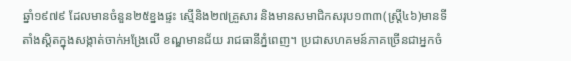ឆ្នាំ១៩៧៩ ដែលមានចំនួន២៥ខ្នងផ្ទះ ស្មើនិង២៧គ្រួសារ និងមានសមាជិកសរុប១៣៣(ស្រ្ដី៤៦)មានទីតាំងស្ដិតក្នុងសង្កាត់ចាក់អង្រែលើ ខណ្ឌមានជ័យ រាជធានីភ្នំពេញ។ ប្រជាសហគមន៍ភាគច្រើនជាអ្នកចំ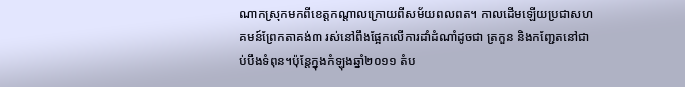ណាកស្រុកមកពីខេត្តកណ្ដាលក្រោយពីសម័យពលពត។ កាលដើមឡើយប្រជាសហគមន៍ព្រែកតាគង់៣ រស់នៅពឹងផ្អែកលើការដាំដំណាំដូចជា ត្រកួន និងកញ្ជែតនៅជាប់បឹងទំពុន។ប៉ុន្តែក្នុងកំឡុងឆ្នាំ២០១១ តំប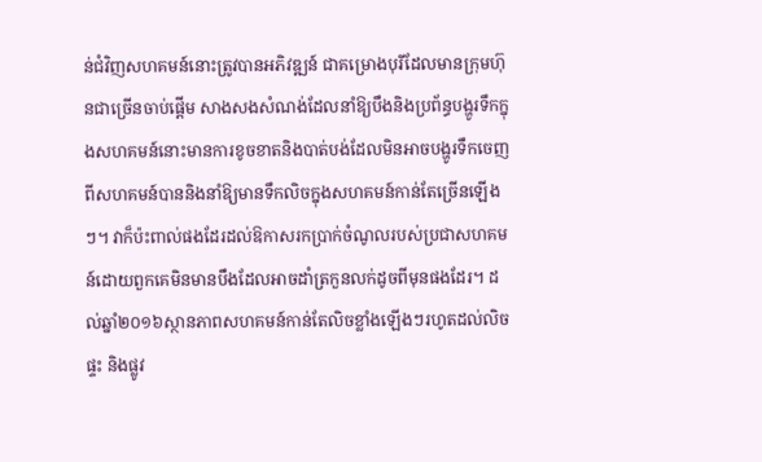ន់ជំវិញសហគមន៍នោះត្រូវបានអភិវឌ្ឍន៍ ជាគម្រោងបុរីដែលមានក្រុមហ៊ុនជាច្រើនចាប់ផ្តើម សាងសងសំណង់ដែលនាំឱ្យបឹងនិងប្រព័ន្ធបង្ហូរទឹកក្នុងសហគមន៍នោះមានការខូចខាតនិងបាត់បង់ដែលមិនអាចបង្ហូរទឹកចេញពីសហគមន៍បាននិងនាំឱ្យមានទឹកលិចក្នុងសហគមន៍កាន់តែច្រើនឡើងៗ។ វាក៏ប៉ះពាល់ផងដែរដល់ឱកាសរកប្រាក់ចំណូលរបស់ប្រជាសហគមន៍ដោយពួកគេមិនមានបឹងដែលអាចដាំត្រកួនលក់ដូចពីមុនផងដែរ។ ដល់ឆ្នាំ២០១៦ស្ថានភាពសហគមន៍កាន់តែលិចខ្លាំងឡើងៗរហូតដល់លិចផ្ទះ និងផ្លូវ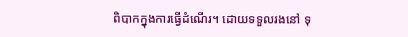ពិបាកក្នុងការធ្វើដំណើរ។ ដោយទទួលរងនៅ ទុ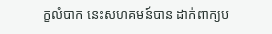ក្ខលំបាក នេះសហគមន៍បាន ដាក់ពាក្យប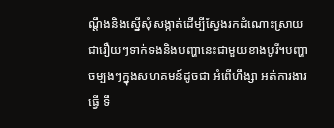ណ្ដឹងនិងស្នើសុំសង្កាត់ដើម្បីស្វែងរកដំណោះស្រាយជារឿយៗទាក់ទងនិងបញ្ហានេះជាមួយខាងបូរី។បញ្ហាចម្បងៗក្នុងសហគមន៍ដូចជា អំពើហឹង្សា អត់ការងារធ្វើ ទឹ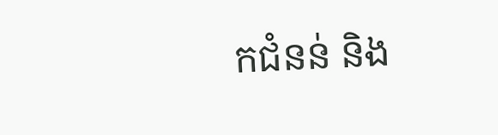កជំនន់ និង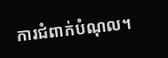ការជំពាក់បំណុល។